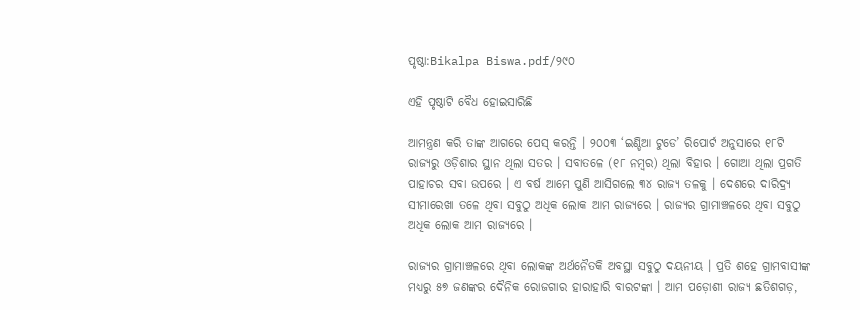ପୃଷ୍ଠା:Bikalpa Biswa.pdf/୨୯୦

ଏହି ପୃଷ୍ଠାଟି ବୈଧ ହୋଇସାରିଛି

ଆମନ୍ତ୍ରଣ କରି ତାଙ୍କ ଆଗରେ ପେସ୍ କରନ୍ତି । ୨୦୦୩ ‘ଇଣ୍ଡିଆ ଟୁଡେ’ ରିପୋର୍ଟ ଅନୁସାରେ ୧୮ଟି ରାଜ୍ୟରୁ ଓଡ଼ିଶାର ସ୍ଥାନ ଥିଲା ସତର । ସବାତଳେ (୧୮ ନମ୍ବର) ଥିଲା ବିହାର । ଗୋଆ ଥିଲା ପ୍ରଗତି ପାହାଚର ସବା ଉପରେ । ଏ ବର୍ଷ ଆମେ ପୁଣି ଆସିଗଲେ ୩୪ ରାଜ୍ୟ ତଳକୁ । ଦେଶରେ ଦାରିଦ୍ର୍ୟ ସୀମାରେଖା ତଳେ ଥିବା ସବୁଠୁ ଅଧିକ ଲୋକ ଆମ ରାଜ୍ୟରେ । ରାଜ୍ୟର ଗ୍ରାମାଞ୍ଚଳରେ ଥିବା ସବୁଠୁ ଅଧିକ ଲୋକ ଆମ ରାଜ୍ୟରେ ।

ରାଜ୍ୟର ଗ୍ରାମାଞ୍ଚଳରେ ଥିବା ଲୋକଙ୍କ ଅର୍ଥନୈତକି ଅବସ୍ଥା ସବୁଠୁ ଦୟନୀୟ । ପ୍ରତି ଶହେ ଗ୍ରାମବାସୀଙ୍କ ମଧ୍ୟରୁ ୫୭ ଜଣଙ୍କର ଦୈନିକ ରୋଜଗାର ହାରାହାରି ବାରଟଙ୍କା । ଆମ ପଡ଼ୋଶୀ ରାଜ୍ୟ ଛତିଶଗଡ଼,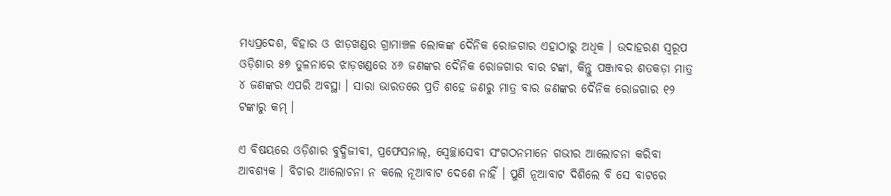ମଧ୍ୟପ୍ରଦେଶ, ବିହାର ଓ ଝାଡ଼ଖଣ୍ଡର ଗ୍ରାମାଞ୍ଚଳ ଲୋକଙ୍କ ଦୈନିକ ରୋଜଗାର ଏହାଠାରୁ ଅଧିକ । ଉଦାହରଣ ସ୍ୱରୂପ ଓଡ଼ିଶାର ୫୭ ତୁଳନାରେ ଝାଡ଼ଖଣ୍ଡରେ ୪୬ ଜଣଙ୍କର ଦୈନିକ ରୋଜଗାର ବାର ଟଙ୍କା, କିନ୍ତୁ ପଞ୍ଜାବର ଶତକଡ଼ା ମାତ୍ର ୪ ଜଣଙ୍କର ଏପରି ଅବସ୍ଥା । ସାରା ଭାରତରେ ପ୍ରତି ଶହେ ଜଣରୁ ମାତ୍ର ବାର ଜଣଙ୍କର ଦୈନିକ ରୋଜଗାର ୧୨ ଟଙ୍କାରୁ କମ୍ ।

ଏ ବିଷୟରେ ଓଡ଼ିଶାର ବୁଦ୍ଧିଜୀବୀ, ପ୍ରଫେସନାଲ୍, ସ୍ୱେଚ୍ଛାସେବୀ ସଂଗଠନମାନେ ଗଭୀର ଆଲୋଚନା କରିବା ଆବଶ୍ୟକ । ବିଚାର ଆଲୋଚନା ନ କଲେ ନୂଆବାଟ ଦେଶେ ନାହିଁ । ପୁଣି ନୂଆବାଟ ଦିଶିଲେ ବି ସେ ବାଟରେ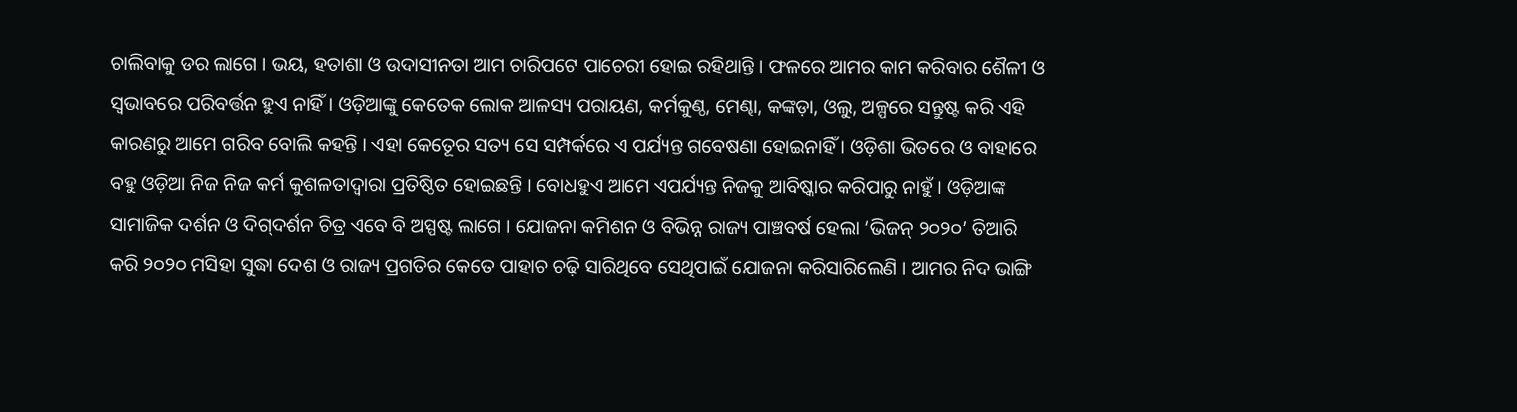ଚାଲିବାକୁ ଡର ଲାଗେ । ଭୟ, ହତାଶା ଓ ଉଦାସୀନତା ଆମ ଚାରିପଟେ ପାଚେରୀ ହୋଇ ରହିଥାନ୍ତି । ଫଳରେ ଆମର କାମ କରିବାର ଶୈଳୀ ଓ ସ୍ୱଭାବରେ ପରିବର୍ତ୍ତନ ହୁଏ ନାହିଁ । ଓଡ଼ିଆଙ୍କୁ କେତେକ ଲୋକ ଆଳସ୍ୟ ପରାୟଣ, କର୍ମକୁଣ୍ଠ, ମେଣ୍ଢା, କଙ୍କଡ଼ା, ଓଲୁ, ଅଳ୍ପରେ ସନ୍ତୁଷ୍ଟ କରି ଏହି କାରଣରୁ ଆମେ ଗରିବ ବୋଲି କହନ୍ତି । ଏହା କେତେୂର ସତ୍ୟ ସେ ସମ୍ପର୍କରେ ଏ ପର୍ଯ୍ୟନ୍ତ ଗବେଷଣା ହୋଇନାହିଁ । ଓଡ଼ିଶା ଭିତରେ ଓ ବାହାରେ ବହୁ ଓଡ଼ିଆ ନିଜ ନିଜ କର୍ମ କୁଶଳତାଦ୍ୱାରା ପ୍ରତିଷ୍ଠିତ ହୋଇଛନ୍ତି । ବୋଧହୁଏ ଆମେ ଏପର୍ଯ୍ୟନ୍ତ ନିଜକୁ ଆବିଷ୍କାର କରିପାରୁ ନାହୁଁ । ଓଡ଼ିଆଙ୍କ ସାମାଜିକ ଦର୍ଶନ ଓ ଦିଗ୍‌ଦର୍ଶନ ଚିତ୍ର ଏବେ ବି ଅସ୍ପଷ୍ଟ ଲାଗେ । ଯୋଜନା କମିଶନ ଓ ବିଭିନ୍ନ ରାଜ୍ୟ ପାଞ୍ଚବର୍ଷ ହେଲା ‘ଭିଜନ୍ ୨୦୨୦’ ତିଆରି କରି ୨୦୨୦ ମସିହା ସୁଦ୍ଧା ଦେଶ ଓ ରାଜ୍ୟ ପ୍ରଗତିର କେତେ ପାହାଚ ଚଢ଼ି ସାରିଥିବେ ସେଥିପାଇଁ ଯୋଜନା କରିସାରିଲେଣି । ଆମର ନିଦ ଭାଙ୍ଗି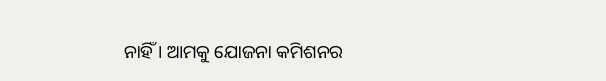ନାହିଁ । ଆମକୁ ଯୋଜନା କମିଶନର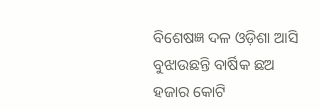ବିଶେଷଜ୍ଞ ଦଳ ଓଡ଼ିଶା ଆସି ବୁଝାଉଛନ୍ତି ବାର୍ଷିକ ଛଅ ହଜାର କୋଟି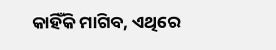କାହିଁକି ମାଗିବ, ଏଥିରେ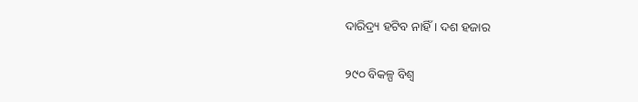ଦାରିଦ୍ର୍ୟ ହଟିବ ନାହିଁ । ଦଶ ହଜାର

୨୯୦ ବିକଳ୍ପ ବିଶ୍ୱ